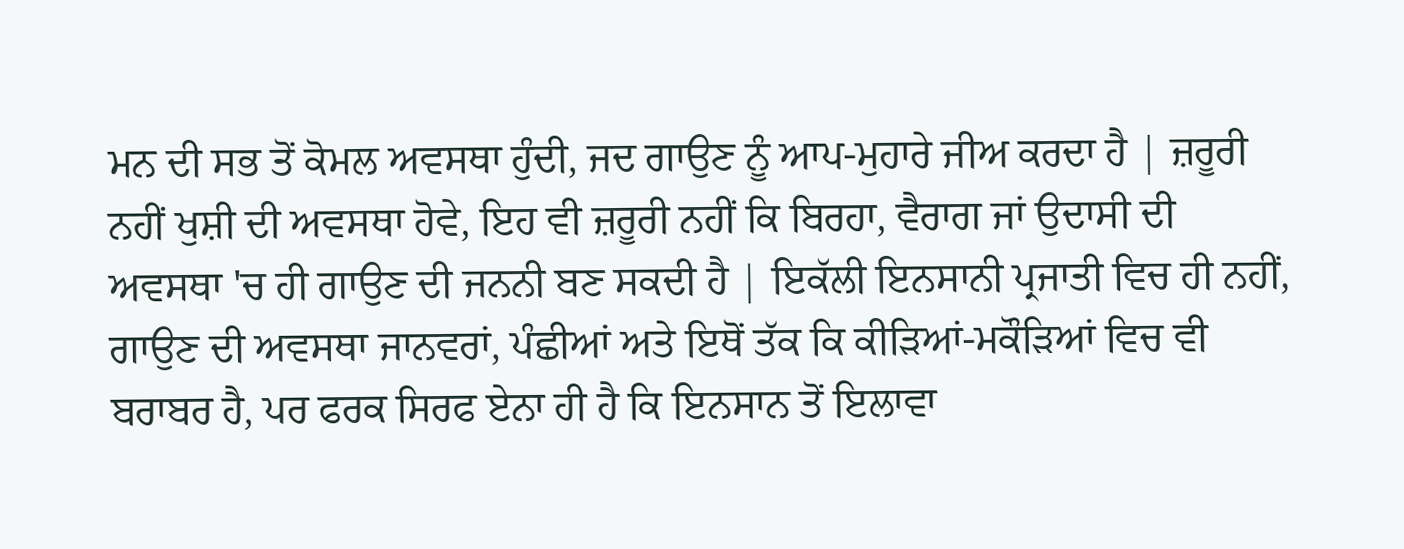ਮਨ ਦੀ ਸਭ ਤੋਂ ਕੋਮਲ ਅਵਸਥਾ ਹੁੰਦੀ, ਜਦ ਗਾਉਣ ਨੂੰ ਆਪ-ਮੁਹਾਰੇ ਜੀਅ ਕਰਦਾ ਹੈ | ਜ਼ਰੂਰੀ ਨਹੀਂ ਖੁਸ਼ੀ ਦੀ ਅਵਸਥਾ ਹੋਵੇ, ਇਹ ਵੀ ਜ਼ਰੂਰੀ ਨਹੀਂ ਕਿ ਬਿਰਹਾ, ਵੈਰਾਗ ਜਾਂ ਉਦਾਸੀ ਦੀ ਅਵਸਥਾ 'ਚ ਹੀ ਗਾਉਣ ਦੀ ਜਨਨੀ ਬਣ ਸਕਦੀ ਹੈ | ਇਕੱਲੀ ਇਨਸਾਨੀ ਪ੍ਰਜਾਤੀ ਵਿਚ ਹੀ ਨਹੀਂ, ਗਾਉਣ ਦੀ ਅਵਸਥਾ ਜਾਨਵਰਾਂ, ਪੰਛੀਆਂ ਅਤੇ ਇਥੋਂ ਤੱਕ ਕਿ ਕੀੜਿਆਂ-ਮਕੌੜਿਆਂ ਵਿਚ ਵੀ ਬਰਾਬਰ ਹੈ, ਪਰ ਫਰਕ ਸਿਰਫ ਏਨਾ ਹੀ ਹੈ ਕਿ ਇਨਸਾਨ ਤੋਂ ਇਲਾਵਾ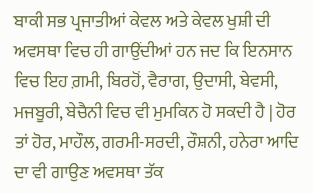ਬਾਕੀ ਸਭ ਪ੍ਰਜਾਤੀਆਂ ਕੇਵਲ ਅਤੇ ਕੇਵਲ ਖੁਸ਼ੀ ਦੀ ਅਵਸਥਾ ਵਿਚ ਹੀ ਗਾਉਂਦੀਆਂ ਹਨ ਜਦ ਕਿ ਇਨਸਾਨ ਵਿਚ ਇਹ ਗ਼ਮੀ, ਬਿਰਹੋਂ, ਵੈਰਾਗ, ਉਦਾਸੀ, ਬੇਵਸੀ, ਮਜਬੂਰੀ, ਬੇਚੈਨੀ ਵਿਚ ਵੀ ਮੁਮਕਿਨ ਹੋ ਸਕਦੀ ਹੈ | ਹੋਰ ਤਾਂ ਹੋਰ, ਮਾਹੌਲ, ਗਰਮੀ-ਸਰਦੀ, ਰੌਸ਼ਨੀ, ਹਨੇਰਾ ਆਦਿ ਦਾ ਵੀ ਗਾਉਣ ਅਵਸਥਾ ਤੱਕ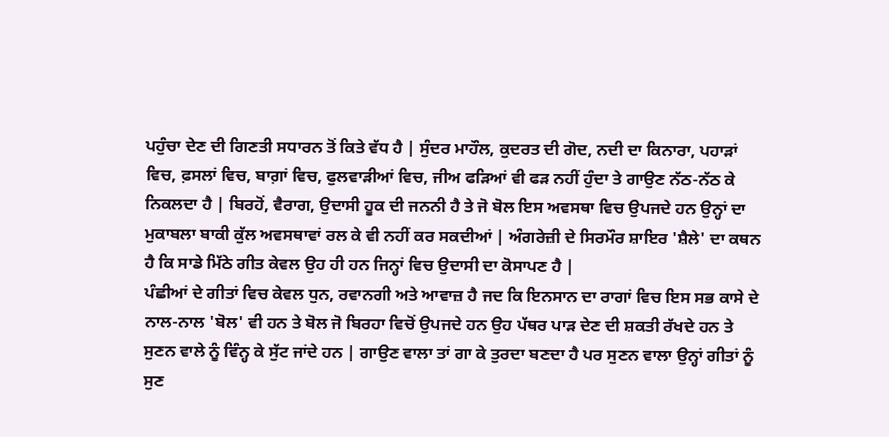ਪਹੁੰਚਾ ਦੇਣ ਦੀ ਗਿਣਤੀ ਸਧਾਰਨ ਤੋਂ ਕਿਤੇ ਵੱਧ ਹੈ | ਸੁੰਦਰ ਮਾਹੌਲ, ਕੁਦਰਤ ਦੀ ਗੋਦ, ਨਦੀ ਦਾ ਕਿਨਾਰਾ, ਪਹਾੜਾਂ ਵਿਚ, ਫ਼ਸਲਾਂ ਵਿਚ, ਬਾਗ਼ਾਂ ਵਿਚ, ਫੁਲਵਾੜੀਆਂ ਵਿਚ, ਜੀਅ ਫੜਿਆਂ ਵੀ ਫੜ ਨਹੀਂ ਹੁੰਦਾ ਤੇ ਗਾਉਣ ਨੱਠ-ਨੱਠ ਕੇ ਨਿਕਲਦਾ ਹੈ | ਬਿਰਹੋਂ, ਵੈਰਾਗ, ਉਦਾਸੀ ਹੂਕ ਦੀ ਜਨਨੀ ਹੈ ਤੇ ਜੋ ਬੋਲ ਇਸ ਅਵਸਥਾ ਵਿਚ ਉਪਜਦੇ ਹਨ ਉਨ੍ਹਾਂ ਦਾ ਮੁਕਾਬਲਾ ਬਾਕੀ ਕੁੱਲ ਅਵਸਥਾਵਾਂ ਰਲ ਕੇ ਵੀ ਨਹੀਂ ਕਰ ਸਕਦੀਆਂ | ਅੰਗਰੇਜ਼ੀ ਦੇ ਸਿਰਮੌਰ ਸ਼ਾਇਰ 'ਸ਼ੈਲੇ' ਦਾ ਕਥਨ ਹੈ ਕਿ ਸਾਡੇ ਮਿੱਠੇ ਗੀਤ ਕੇਵਲ ਉਹ ਹੀ ਹਨ ਜਿਨ੍ਹਾਂ ਵਿਚ ਉਦਾਸੀ ਦਾ ਕੋਸਾਪਣ ਹੈ |
ਪੰਛੀਆਂ ਦੇ ਗੀਤਾਂ ਵਿਚ ਕੇਵਲ ਧੁਨ, ਰਵਾਨਗੀ ਅਤੇ ਆਵਾਜ਼ ਹੈ ਜਦ ਕਿ ਇਨਸਾਨ ਦਾ ਰਾਗਾਂ ਵਿਚ ਇਸ ਸਭ ਕਾਸੇ ਦੇ ਨਾਲ-ਨਾਲ 'ਬੋਲ' ਵੀ ਹਨ ਤੇ ਬੋਲ ਜੋ ਬਿਰਹਾ ਵਿਚੋਂ ਉਪਜਦੇ ਹਨ ਉਹ ਪੱਥਰ ਪਾੜ ਦੇਣ ਦੀ ਸ਼ਕਤੀ ਰੱਖਦੇ ਹਨ ਤੇ ਸੁਣਨ ਵਾਲੇ ਨੂੰ ਵਿੰਨ੍ਹ ਕੇ ਸੁੱਟ ਜਾਂਦੇ ਹਨ | ਗਾਉਣ ਵਾਲਾ ਤਾਂ ਗਾ ਕੇ ਤੁਰਦਾ ਬਣਦਾ ਹੈ ਪਰ ਸੁਣਨ ਵਾਲਾ ਉਨ੍ਹਾਂ ਗੀਤਾਂ ਨੂੰ ਸੁਣ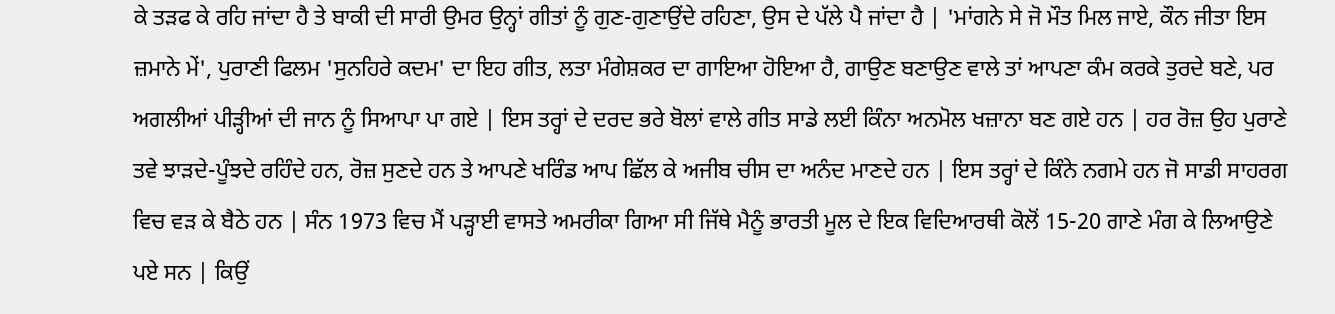ਕੇ ਤੜਫ ਕੇ ਰਹਿ ਜਾਂਦਾ ਹੈ ਤੇ ਬਾਕੀ ਦੀ ਸਾਰੀ ਉਮਰ ਉਨ੍ਹਾਂ ਗੀਤਾਂ ਨੂੰ ਗੁਣ-ਗੁਣਾਉਂਦੇ ਰਹਿਣਾ, ਉਸ ਦੇ ਪੱਲੇ ਪੈ ਜਾਂਦਾ ਹੈ | 'ਮਾਂਗਨੇ ਸੇ ਜੋ ਮੌਤ ਮਿਲ ਜਾਏ, ਕੌਨ ਜੀਤਾ ਇਸ ਜ਼ਮਾਨੇ ਮੇਂ', ਪੁਰਾਣੀ ਫਿਲਮ 'ਸੁਨਹਿਰੇ ਕਦਮ' ਦਾ ਇਹ ਗੀਤ, ਲਤਾ ਮੰਗੇਸ਼ਕਰ ਦਾ ਗਾਇਆ ਹੋਇਆ ਹੈ, ਗਾਉਣ ਬਣਾਉਣ ਵਾਲੇ ਤਾਂ ਆਪਣਾ ਕੰਮ ਕਰਕੇ ਤੁਰਦੇ ਬਣੇ, ਪਰ ਅਗਲੀਆਂ ਪੀੜ੍ਹੀਆਂ ਦੀ ਜਾਨ ਨੂੰ ਸਿਆਪਾ ਪਾ ਗਏ | ਇਸ ਤਰ੍ਹਾਂ ਦੇ ਦਰਦ ਭਰੇ ਬੋਲਾਂ ਵਾਲੇ ਗੀਤ ਸਾਡੇ ਲਈ ਕਿੰਨਾ ਅਨਮੋਲ ਖਜ਼ਾਨਾ ਬਣ ਗਏ ਹਨ | ਹਰ ਰੋਜ਼ ਉਹ ਪੁਰਾਣੇ ਤਵੇ ਝਾੜਦੇ-ਪੂੰਝਦੇ ਰਹਿੰਦੇ ਹਨ, ਰੋਜ਼ ਸੁਣਦੇ ਹਨ ਤੇ ਆਪਣੇ ਖਰਿੰਡ ਆਪ ਛਿੱਲ ਕੇ ਅਜੀਬ ਚੀਸ ਦਾ ਅਨੰਦ ਮਾਣਦੇ ਹਨ | ਇਸ ਤਰ੍ਹਾਂ ਦੇ ਕਿੰਨੇ ਨਗਮੇ ਹਨ ਜੋ ਸਾਡੀ ਸਾਹਰਗ ਵਿਚ ਵੜ ਕੇ ਬੈਠੇ ਹਨ | ਸੰਨ 1973 ਵਿਚ ਮੈਂ ਪੜ੍ਹਾਈ ਵਾਸਤੇ ਅਮਰੀਕਾ ਗਿਆ ਸੀ ਜਿੱਥੇ ਮੈਨੂੰ ਭਾਰਤੀ ਮੂਲ ਦੇ ਇਕ ਵਿਦਿਆਰਥੀ ਕੋਲੋਂ 15-20 ਗਾਣੇ ਮੰਗ ਕੇ ਲਿਆਉਣੇ ਪਏ ਸਨ | ਕਿਉਂ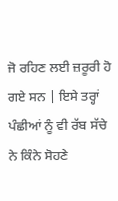ਜੋ ਰਹਿਣ ਲਈ ਜ਼ਰੂਰੀ ਹੋ ਗਏ ਸਨ | ਇਸੇ ਤਰ੍ਹਾਂ ਪੰਛੀਆਂ ਨੂੰ ਵੀ ਰੱਬ ਸੱਚੇ ਨੇ ਕਿੰਨੇ ਸੋਹਣੇ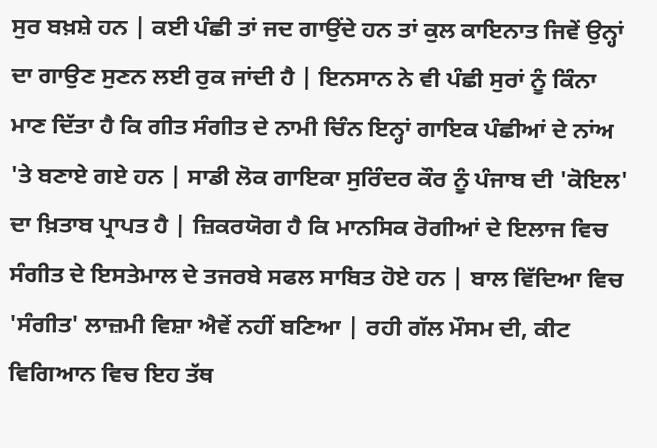ਸੁਰ ਬਖ਼ਸ਼ੇ ਹਨ | ਕਈ ਪੰਛੀ ਤਾਂ ਜਦ ਗਾਉਂਦੇ ਹਨ ਤਾਂ ਕੁਲ ਕਾਇਨਾਤ ਜਿਵੇਂ ਉਨ੍ਹਾਂ ਦਾ ਗਾਉਣ ਸੁਣਨ ਲਈ ਰੁਕ ਜਾਂਦੀ ਹੈ | ਇਨਸਾਨ ਨੇ ਵੀ ਪੰਛੀ ਸੁਰਾਂ ਨੂੰ ਕਿੰਨਾ ਮਾਣ ਦਿੱਤਾ ਹੈ ਕਿ ਗੀਤ ਸੰਗੀਤ ਦੇ ਨਾਮੀ ਚਿੰਨ ਇਨ੍ਹਾਂ ਗਾਇਕ ਪੰਛੀਆਂ ਦੇ ਨਾਂਅ 'ਤੇ ਬਣਾਏ ਗਏ ਹਨ | ਸਾਡੀ ਲੋਕ ਗਾਇਕਾ ਸੁਰਿੰਦਰ ਕੌਰ ਨੂੰ ਪੰਜਾਬ ਦੀ 'ਕੋਇਲ' ਦਾ ਖ਼ਿਤਾਬ ਪ੍ਰਾਪਤ ਹੈ | ਜ਼ਿਕਰਯੋਗ ਹੈ ਕਿ ਮਾਨਸਿਕ ਰੋਗੀਆਂ ਦੇ ਇਲਾਜ ਵਿਚ ਸੰਗੀਤ ਦੇ ਇਸਤੇਮਾਲ ਦੇ ਤਜਰਬੇ ਸਫਲ ਸਾਬਿਤ ਹੋਏ ਹਨ | ਬਾਲ ਵਿੱਦਿਆ ਵਿਚ 'ਸੰਗੀਤ' ਲਾਜ਼ਮੀ ਵਿਸ਼ਾ ਐਵੇਂ ਨਹੀਂ ਬਣਿਆ | ਰਹੀ ਗੱਲ ਮੌਸਮ ਦੀ, ਕੀਟ ਵਿਗਿਆਨ ਵਿਚ ਇਹ ਤੱਥ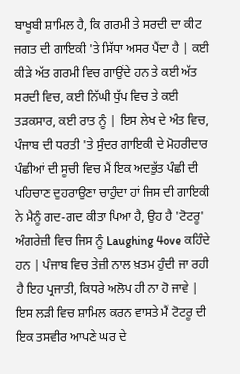ਬਾਖੂਬੀ ਸ਼ਾਮਿਲ ਹੈ, ਕਿ ਗਰਮੀ ਤੇ ਸਰਦੀ ਦਾ ਕੀਟ ਜਗਤ ਦੀ ਗਾਇਕੀ 'ਤੇ ਸਿੱਧਾ ਅਸਰ ਪੈਂਦਾ ਹੈ | ਕਈ ਕੀੜੇ ਅੱਤ ਗਰਮੀ ਵਿਚ ਗਾਉਂਦੇ ਹਨ ਤੇ ਕਈ ਅੱਤ ਸਰਦੀ ਵਿਚ, ਕਈ ਨਿੱਘੀ ਧੁੱਪ ਵਿਚ ਤੇ ਕਈ ਤੜਕਸਾਰ, ਕਈ ਰਾਤ ਨੂੰ | ਇਸ ਲੇਖ ਦੇ ਅੰਤ ਵਿਚ, ਪੰਜਾਬ ਦੀ ਧਰਤੀ 'ਤੇ ਸੁੰਦਰ ਗਾਇਕੀ ਦੇ ਮੋਹਰੀਦਾਰ ਪੰਛੀਆਂ ਦੀ ਸੂਚੀ ਵਿਚ ਮੈਂ ਇਕ ਅਦਭੁੱਤ ਪੰਛੀ ਦੀ ਪਹਿਚਾਣ ਦੁਹਰਾਉਣਾ ਚਾਹੁੰਦਾ ਹਾਂ ਜਿਸ ਦੀ ਗਾਇਕੀ ਨੇ ਮੈਨੂੰ ਗਦ-ਗਦ ਕੀਤਾ ਪਿਆ ਹੈ, ਉਹ ਹੈ 'ਟੋਟਰੂ' ਅੰਗਰੇਜ਼ੀ ਵਿਚ ਜਿਸ ਨੂੰ Laughing 4ove ਕਹਿੰਦੇ ਹਨ | ਪੰਜਾਬ ਵਿਚ ਤੇਜ਼ੀ ਨਾਲ ਖ਼ਤਮ ਹੁੰਦੀ ਜਾ ਰਹੀ ਹੈ ਇਹ ਪ੍ਰਜਾਤੀ, ਕਿਧਰੇ ਅਲੋਪ ਹੀ ਨਾ ਹੋ ਜਾਵੇ | ਇਸ ਲੜੀ ਵਿਚ ਸ਼ਾਮਿਲ ਕਰਨ ਵਾਸਤੇ ਮੈਂ ਟੋਟਰੂ ਦੀ ਇਕ ਤਸਵੀਰ ਆਪਣੇ ਘਰ ਦੇ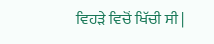ਵਿਹੜੇ ਵਿਚੋਂ ਖਿੱਚੀ ਸੀ |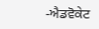-ਐਡਵੋਕੇਟ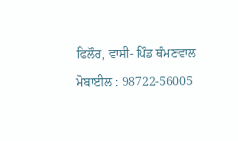ਫਿਲੌਰ, ਵਾਸੀ- ਪਿੰਡ ਥੰਮਣਵਾਲ
ਮੋਬਾਈਲ : 98722-56005